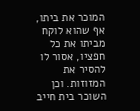המוכר את ביתו, אף שהוא לוקח מביתו את כל חפציו, אסור לו להסיר את המזוזות. וכן השוכר בית חייב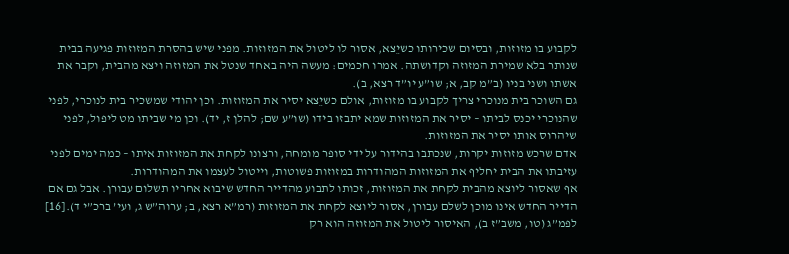לקבוע בו מזוזות, ובסיום שכירותו כשיֵצא, אסור לו ליטול את המזוזות. מפני שיש בהסרת המזוזות פגיעה בבית שנותר בלא שמירת המזוזה וקדושתה. אמרו חכמים: מעשה היה באחד שנטל את המזוזה ויצא מהבית, וקבר את אשתו ושני בניו (ב”מ קב, א; שו”ע יו”ד רצא, ב).
גם השוכר בית מנוכרי צריך לקבוע בו מזוזות, אולם כשיֵצא יסיר את המזוזות. וכן יהודי שמשכיר בית לנוכרי, לפני שהנוכרי יכנס לביתו – יסיר את המזוזות שמא יתבזו בידו (שו”ע שם; להלן ז, יד). וכן מי שביתו מט ליפול, לפני שיהרוס אותו יסיר את המזוזות.
אדם שרכש מזוזות יקרות, שנכתבו בהידור על ידי סופר מומחה, ורצונו לקחת את המזוזות איתו – כמה ימים לפני עזיבתו את הבית יחליף את המזוזות המהודרות במזוזות פשוטות, וייטול לעצמו את המהודרות.
אף שאסור ליוצא מהבית לקחת את המזוזות, זכותו לתבוע מהדייר החדש שיבוא אחריו תשלום עבורן. אבל גם אם הדייר החדש אינו מוכן לשלם עבורן, אסור ליוצא לקחת את המזוזות (רמ”א רצא, ב; ערוה”ש ג, ועי’ ברכ”י ד).[16]
לפמ”ג (טו, משב”ז ב), האיסור ליטול את המזוזה הוא רק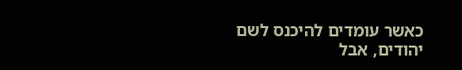כאשר עומדים להיכנס לשם יהודים, אבל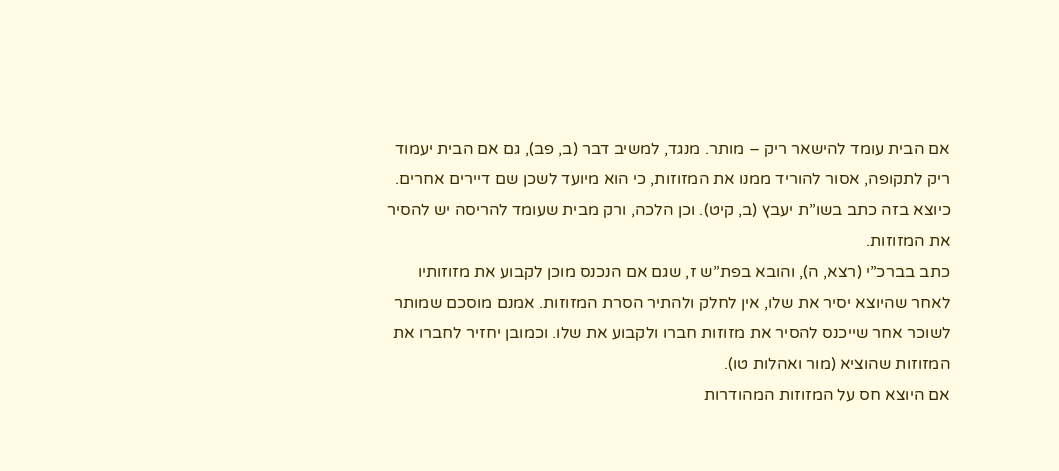אם הבית עומד להישאר ריק – מותר. מנגד, למשיב דבר (ב, פב), גם אם הבית יעמוד ריק לתקופה, אסור להוריד ממנו את המזוזות, כי הוא מיועד לשכן שם דיירים אחרים. כיוצא בזה כתב בשו”ת יעבץ (ב, קיט). וכן הלכה, ורק מבית שעומד להריסה יש להסיר את המזוזות.
כתב בברכ”י (רצא, ה), והובא בפת”ש ז, שגם אם הנכנס מוכן לקבוע את מזוזותיו לאחר שהיוצא יסיר את שלו, אין לחלק ולהתיר הסרת המזוזות. אמנם מוסכם שמותר לשוכר אחר שייכנס להסיר את מזוזות חברו ולקבוע את שלו. וכמובן יחזיר לחברו את המזוזות שהוציא (מור ואהלות טו).
אם היוצא חס על המזוזות המהודרות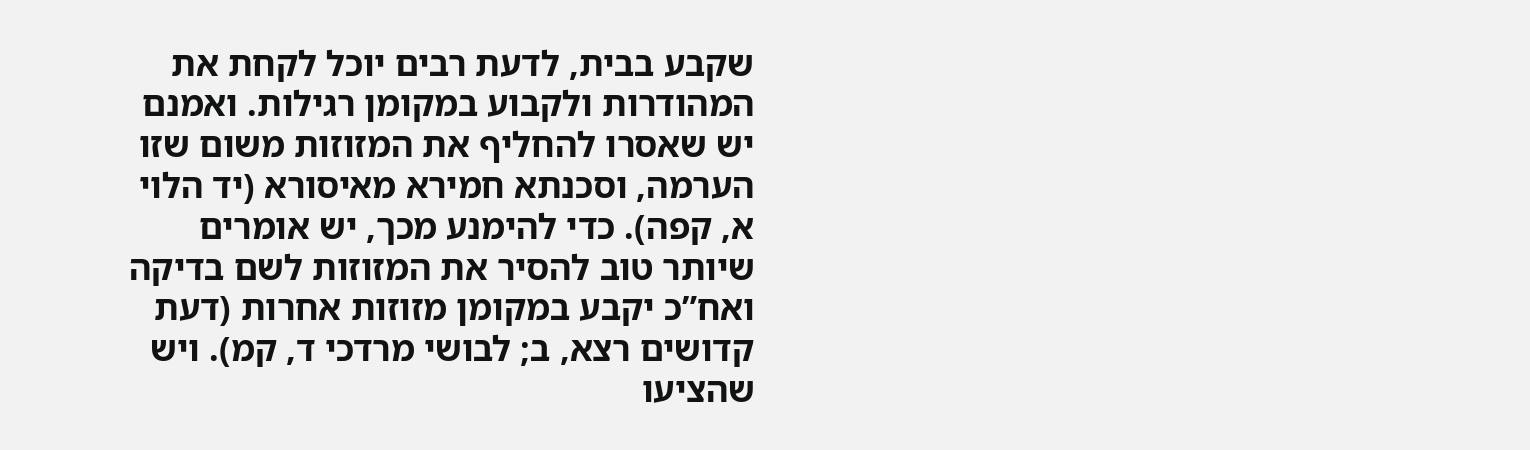שקבע בבית, לדעת רבים יוכל לקחת את המהודרות ולקבוע במקומן רגילות. ואמנם יש שאסרו להחליף את המזוזות משום שזו הערמה, וסכנתא חמירא מאיסורא (יד הלוי א, קפה). כדי להימנע מכך, יש אומרים שיותר טוב להסיר את המזוזות לשם בדיקה ואח”כ יקבע במקומן מזוזות אחרות (דעת קדושים רצא, ב; לבושי מרדכי ד, קמ). ויש שהציעו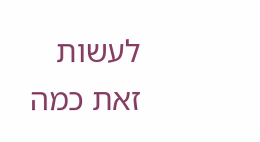לעשות זאת כמה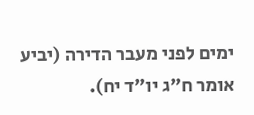ימים לפני מעבר הדירה (יביע אומר ח”ג יו”ד יח).